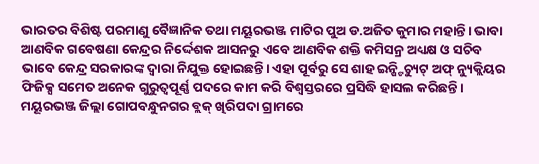ଭାରତର ବିଶିଷ୍ଟ ପରମାଣୁ ବୈଜ୍ଞାନିକ ତଥା ମୟୂରଭଞ୍ଜ ମାଟିର ପୁଅ ଡ.ଅଜିତ କୁମାର ମହାନ୍ତି। ଭାବା ଆଣବିକ ଗବେଷଣା କେନ୍ଦ୍ରର ନିର୍ଦ୍ଦେଶକ ଆସନରୁ ଏବେ ଆଣବିକ ଶକ୍ତି କମିସନ୍ର ଅଧ୍ୟକ୍ଷ ଓ ସଚିବ ଭାବେ କେନ୍ଦ୍ର ସରକାରଙ୍କ ଦ୍ବାରା ନିଯୁକ୍ତ ହୋଇଛନ୍ତି। ଏହା ପୂର୍ବରୁ ସେ ଶାହ ଇନ୍ଷ୍ଟିଚ୍ୟୁଟ୍ ଅଫ୍ ନ୍ୟୁକ୍ଲିୟର ଫିଜିକ୍ସ ସମେତ ଅନେକ ଗୁରୁତ୍ବପୂର୍ଣ୍ଣ ପଦରେ କାମ କରି ବିଶ୍ବସ୍ତରରେ ପ୍ରସିଦ୍ଧି ହାସଲ କରିଛନ୍ତି। ମୟୂରଭଞ୍ଜ ଜିଲ୍ଲା ଗୋପବନ୍ଧୁନଗର ବ୍ଲକ୍ ଖିରିପଦା ଗ୍ରାମରେ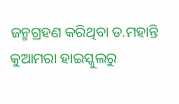ଜନ୍ମଗ୍ରହଣ କରିଥିବା ଡ.ମହାନ୍ତି କୁଆମରା ହାଇସ୍କୁଲରୁ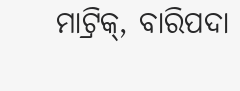ମାଟ୍ରିକ୍, ବାରିପଦା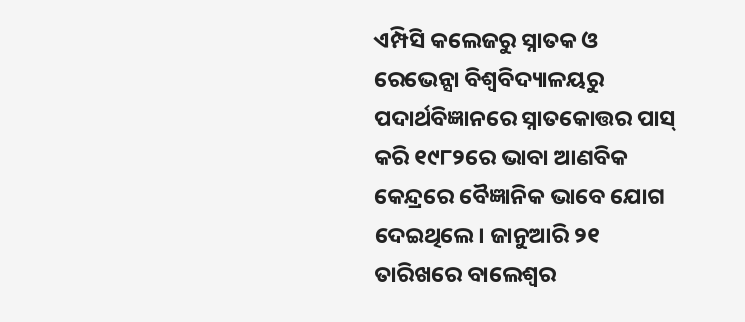ଏମ୍ପିସି କଲେଜରୁ ସ୍ନାତକ ଓ ରେଭେନ୍ସା ବିଶ୍ବବିଦ୍ୟାଳୟରୁ ପଦାର୍ଥବିଜ୍ଞାନରେ ସ୍ନାତକୋତ୍ତର ପାସ୍ କରି ୧୯୮୨ରେ ଭାବା ଆଣବିକ କେନ୍ଦ୍ରରେ ବୈଜ୍ଞାନିକ ଭାବେ ଯୋଗ ଦେଇଥିଲେ। ଜାନୁଆରି ୨୧ ତାରିଖରେ ବାଲେଶ୍ବର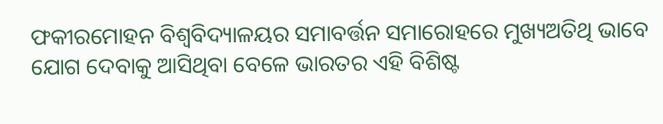ଫକୀରମୋହନ ବିଶ୍ବବିଦ୍ୟାଳୟର ସମାବର୍ତ୍ତନ ସମାରୋହରେ ମୁଖ୍ୟଅତିଥି ଭାବେ ଯୋଗ ଦେବାକୁ ଆସିଥିବା ବେଳେ ଭାରତର ଏହି ବିଶିଷ୍ଟ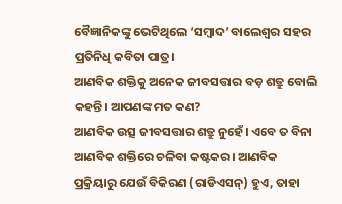ବୈଜ୍ଞାନିକଙ୍କୁ ଭେଟିଥିଲେ ‘ସମ୍ବାଦ’ ବାଲେଶ୍ବର ସହର ପ୍ରତିନିଧି କବିତା ପାତ୍ର।
ଆଣବିକ ଶକ୍ତିକୁ ଅନେକ ଜୀବସତ୍ତାର ବଡ଼ ଶତ୍ରୁ ବୋଲି କହନ୍ତି। ଆପଣଙ୍କ ମତ କଣ?
ଆଣବିକ ଉତ୍ସ ଜୀବସତ୍ତାର ଶତ୍ରୁ ନୁହେଁ। ଏବେ ତ ବିନା ଆଣବିକ ଶକ୍ତିରେ ଚଳିବା କଷ୍ଟକର। ଆଣବିକ ପ୍ରକ୍ରିୟାରୁ ଯେଉଁ ବିକିରଣ (ରାଡିଏସନ୍) ହୁଏ, ତାହା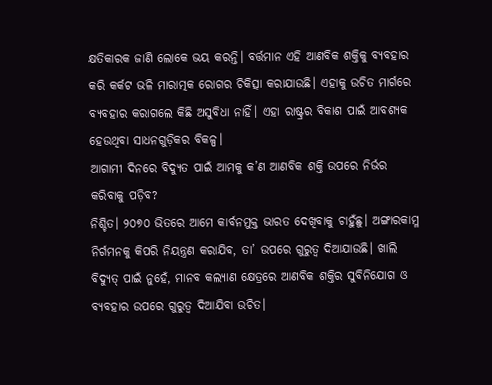କ୍ଷତିକାରକ ଜାଣି ଲୋକେ ଭୟ କରନ୍ତି। ବର୍ତ୍ତମାନ ଏହି ଆଣବିକ ଶକ୍ତିକୁ ବ୍ୟବହାର କରି କର୍କଟ ଭଳି ମାରାତ୍ମକ ରୋଗର ଚିକିତ୍ସା କରାଯାଉଛି। ଏହାକୁ ଉଚିତ ମାର୍ଗରେ ବ୍ୟବହାର କରାଗଲେ କିଛି ଅସୁବିଧା ନାହିଁ। ଏହା ରାଷ୍ଟ୍ରର ବିକାଶ ପାଇଁ ଆବଶ୍ୟକ ହେଉଥିବା ସାଧନଗୁଡ଼ିକର ବିକଳ୍ପ।
ଆଗାମୀ ଦିନରେ ବିଦ୍ୟୁତ ପାଇଁ ଆମକୁ କ’ଣ ଆଣବିକ ଶକ୍ତି ଉପରେ ନିର୍ଭର କରିବାକୁ ପଡ଼ିବ?
ନିଶ୍ଚିତ। ୨୦୭୦ ଭିତରେ ଆମେ କାର୍ବନମୁକ୍ତ ଭାରତ ଦେଖିବାକୁ ଚାହୁଁଛୁ। ଅଙ୍ଗାରକାମ୍ଳ ନିର୍ଗମନକୁ କିପରି ନିୟନ୍ତ୍ରଣ କରାଯିବ, ତା’ ଉପରେ ଗୁରୁତ୍ବ ଦିଆଯାଉଛି। ଖାଲି ବିଦ୍ୟୁତ୍ ପାଇଁ ନୁହେଁ, ମାନବ କଲ୍ୟାଣ କ୍ଷେତ୍ରରେ ଆଣବିକ ଶକ୍ତିର ସୁବିନିଯୋଗ ଓ ବ୍ୟବହାର ଉପରେ ଗୁରୁତ୍ବ ଦିଆଯିବା ଉଚିତ।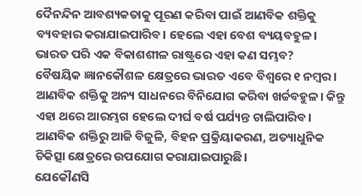ଦୈନନ୍ଦିନ ଆବଶ୍ୟକତାକୁ ପୂରଣ କରିବା ପାଇଁ ଆଣବିକ ଶକ୍ତିକୁ ବ୍ୟବହାର କରାଯାଇପାରିବ। ହେଲେ ଏହା ବେଶ ବ୍ୟୟବହୁଳ। ଭାରତ ପରି ଏକ ବିକାଶଶୀଳ ରାଷ୍ଟ୍ରରେ ଏହା କଣ ସମ୍ଭବ?
ବୈଷୟିକ ଜ୍ଞାନକୌଶଳ କ୍ଷେତ୍ରରେ ଭାରତ ଏବେ ବିଶ୍ବରେ ୧ ନମ୍ବର। ଆଣବିକ ଶକ୍ତିକୁ ଅନ୍ୟ ସାଧନରେ ବିନିଯୋଗ କରିବା ଖର୍ଚ୍ଚବହୁଳ। କିନ୍ତୁ ଏହା ଥରେ ଆରମ୍ଭଗ ହେଲେ ଦୀର୍ଘ ବର୍ଷ ପର୍ଯ୍ୟନ୍ତ ଚାଲିପାରିବ। ଆଣବିକ ଶକ୍ତିରୁ ଆଜି ବିଜୁଳି, ବିହନ ପ୍ରକ୍ରିୟାକରଣ, ଅତ୍ୟାଧୁନିକ ଚିକିତ୍ସା କ୍ଷେତ୍ରରେ ଉପଯୋଗ କରାଯାଇପାରୁଛି।
ଯେକୌଣସି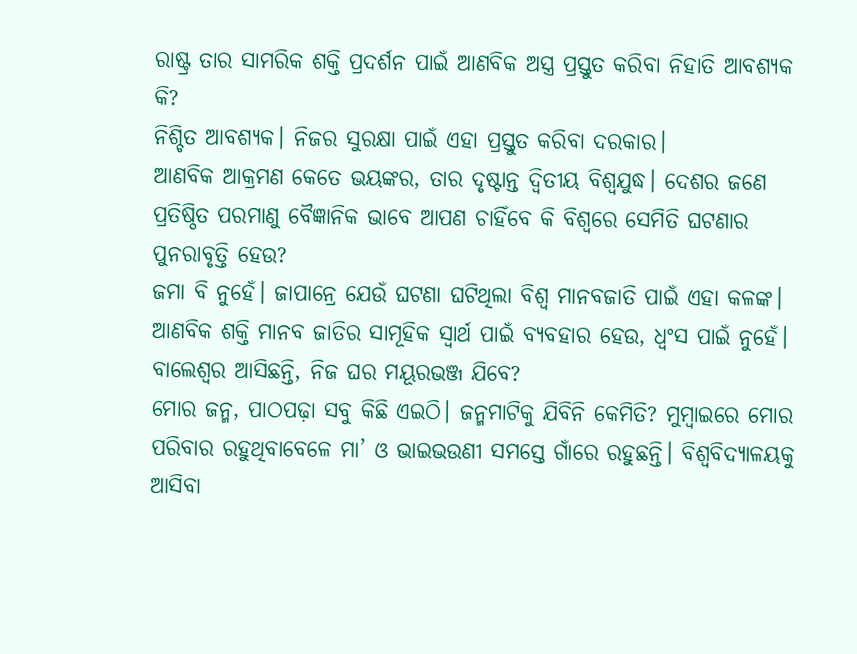ରାଷ୍ଟ୍ର ତାର ସାମରିକ ଶକ୍ତି ପ୍ରଦର୍ଶନ ପାଇଁ ଆଣବିକ ଅସ୍ତ୍ର ପ୍ରସ୍ତୁତ କରିବା ନିହାତି ଆବଶ୍ୟକ କି?
ନିଶ୍ଚିତ ଆବଶ୍ୟକ। ନିଜର ସୁରକ୍ଷା ପାଇଁ ଏହା ପ୍ରସ୍ତୁତ କରିବା ଦରକାର।
ଆଣବିକ ଆକ୍ରମଣ କେତେ ଭୟଙ୍କର, ତାର ଦୃଷ୍ଟାନ୍ତ ଦ୍ବିତୀୟ ବିଶ୍ବଯୁଦ୍ଧ। ଦେଶର ଜଣେ ପ୍ରତିଷ୍ଠିତ ପରମାଣୁ ବୈଜ୍ଞାନିକ ଭାବେ ଆପଣ ଚାହିଁବେ କି ବିଶ୍ୱରେ ସେମିତି ଘଟଣାର ପୁନରାବୃତ୍ତି ହେଉ?
ଜମା ବି ନୁହେଁ। ଜାପାନ୍ରେ ଯେଉଁ ଘଟଣା ଘଟିଥିଲା ବିଶ୍ବ ମାନବଜାତି ପାଇଁ ଏହା କଳଙ୍କ। ଆଣବିକ ଶକ୍ତି ମାନବ ଜାତିର ସାମୂହିକ ସ୍ବାର୍ଥ ପାଇଁ ବ୍ୟବହାର ହେଉ, ଧ୍ବଂସ ପାଇଁ ନୁହେଁ।
ବାଲେଶ୍ୱର ଆସିଛନ୍ତି, ନିଜ ଘର ମୟୂରଭଞ୍ଜ ଯିବେ?
ମୋର ଜନ୍ମ, ପାଠପଢ଼ା ସବୁ କିଛି ଏଇଠି। ଜନ୍ମମାଟିକୁ ଯିବିନି କେମିତି? ମୁମ୍ବାଇରେ ମୋର ପରିବାର ରହୁଥିବାବେଳେ ମା’ ଓ ଭାଇଭଉଣୀ ସମସ୍ତେ ଗାଁରେ ରହୁଛନ୍ତି। ବିଶ୍ବବିଦ୍ୟାଳୟକୁ ଆସିବା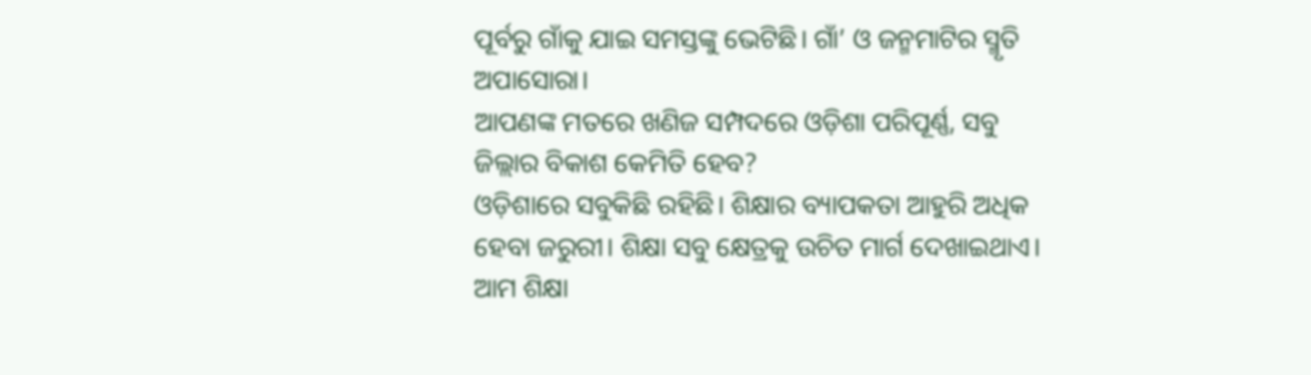ପୂର୍ବରୁ ଗାଁକୁ ଯାଇ ସମସ୍ତଙ୍କୁ ଭେଟିଛି। ଗାଁ’ ଓ ଜନ୍ମମାଟିର ସ୍ମୃତି ଅପାସୋରା।
ଆପଣଙ୍କ ମତରେ ଖଣିଜ ସମ୍ପଦରେ ଓଡ଼ିଶା ପରିପୂର୍ଣ୍ଣ, ସବୁ ଜିଲ୍ଲାର ବିକାଶ କେମିତି ହେବ?
ଓଡ଼ିଶାରେ ସବୁକିଛି ରହିଛି। ଶିକ୍ଷାର ବ୍ୟାପକତା ଆହୁରି ଅଧିକ ହେବା ଜରୁରୀ। ଶିକ୍ଷା ସବୁ କ୍ଷେତ୍ରକୁ ଉଚିତ ମାର୍ଗ ଦେଖାଇଥାଏ। ଆମ ଶିକ୍ଷା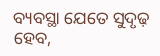ବ୍ୟବସ୍ଥା ଯେତେ ସୁଦୃଢ଼ ହେବ,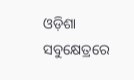ଓଡ଼ିଶା ସବୁକ୍ଷେତ୍ରରେ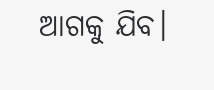ଆଗକୁ ଯିବ।